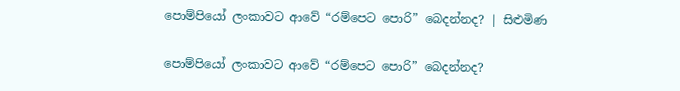පොම්පියෝ ලංකාවට ආවේ “රම්පෙට පොරි” බෙදන්නද? | සිළුමිණ

පොම්පියෝ ලංකාවට ආවේ “රම්පෙට පොරි” බෙදන්නද?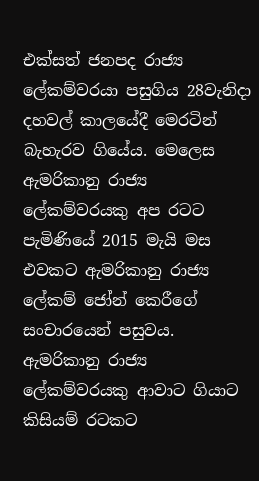එක්සත් ජනපද රාජ්‍ය ලේකම්වරයා පසුගිය 28වැනිදා දහවල් කාලයේදී මෙරටින් බැහැරව ගියේය. මෙලෙස ඇමරිකානු රාජ්‍ය ලේකම්වරයකු අප රටට පැමිණියේ 2015 මැයි මස එවකට ඇමරිකානු රාජ්‍ය ලේකම් ජෝන් කෙරීගේ සංචාරයෙන් පසුවය. ඇමරිකානු රාජ්‍ය ලේකම්වරයකු ආවාට ගියාට කිසියම් රටකට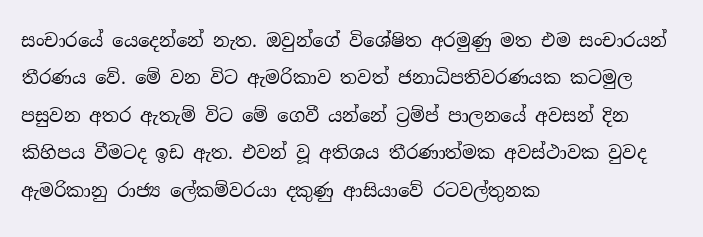සංචාරයේ යෙදෙන්නේ නැත. ඔවුන්ගේ විශේෂිත අරමුණු මත එම සංචාරයන් තීරණය වේ. මේ වන විට ඇමරිකාව තවත් ජනාධිපතිවරණයක කටමුල පසුවන අතර ඇතැම් විට මේ ගෙවී යන්නේ ට්‍රම්ප් පාලනයේ අවසන් දින කිහිපය වීමටද ඉඩ ඇත. එවන් වූ අතිශය තීරණාත්මක අවස්ථාවක වුවද ඇමරිකානු රාජ්‍ය ලේකම්වරයා දකුණු ආසියාවේ රටවල්තුනක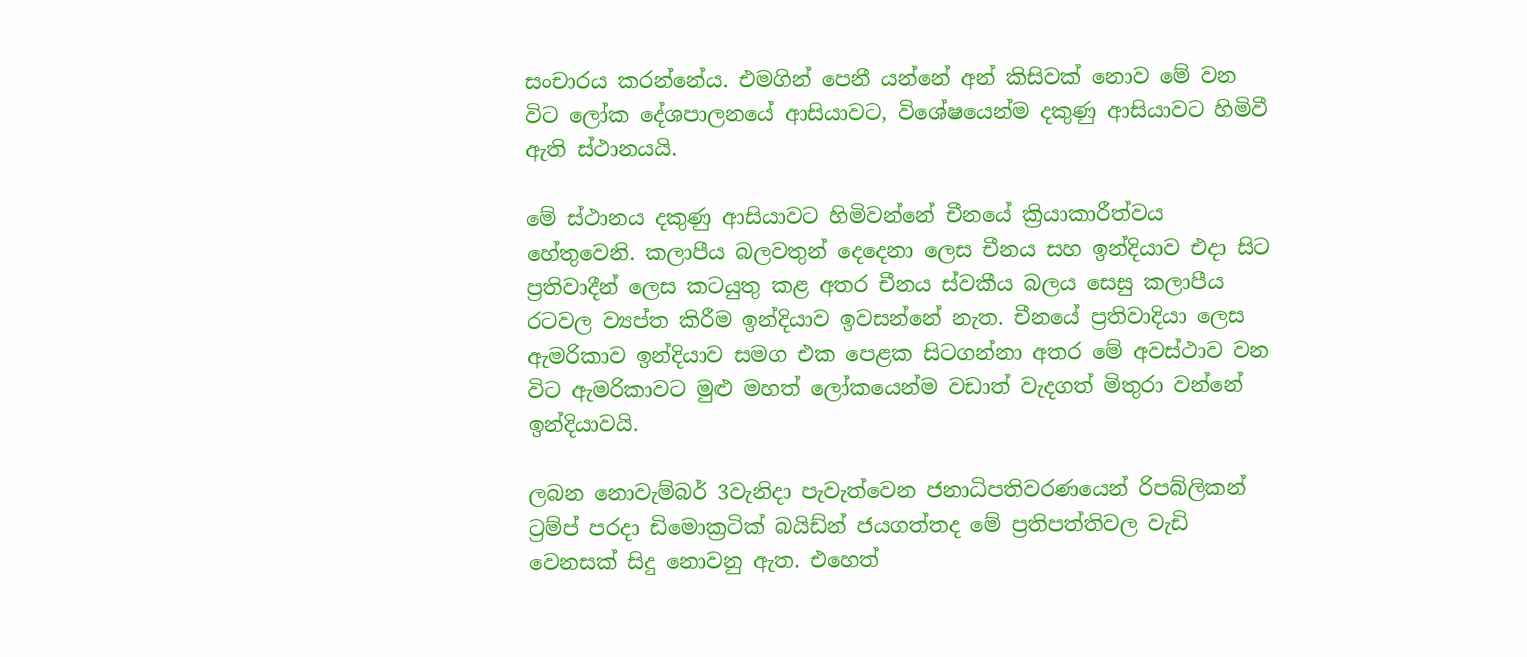සංචාරය කරන්නේය. එමගින් පෙනී යන්නේ අන් කිසිවක් නොව මේ වන විට ලෝක දේශපාලනයේ ආසියාවට, විශේෂයෙන්ම දකුණු ආසියාවට හිමිවී ඇති ස්ථානයයි.

මේ ස්ථානය දකුණු ආසියාවට හිමිවන්නේ චීනයේ ක්‍රියාකාරීත්වය හේතුවෙනි. කලාපීය බලවතුන් දෙදෙනා ලෙස චීනය සහ ඉන්දියාව එදා සිට ප්‍රතිවාදීන් ලෙස කටයුතු කළ අතර චීනය ස්වකීය බලය සෙසු කලාපීය රටවල ව්‍යප්ත කිරීම ඉන්දියාව ඉවසන්නේ නැත. චීනයේ ප්‍රතිවාදියා ලෙස ඇමරිකාව ඉන්දියාව සමග එක පෙළක සිටගන්නා අතර මේ අවස්ථාව වන විට ඇමරිකාවට මුළු මහත් ලෝකයෙන්ම වඩාත් වැදගත් මිතුරා වන්නේ ඉන්දියාවයි.

ලබන නොවැම්බර් 3වැනිදා පැවැත්වෙන ජනාධිපතිවරණයෙන් රිපබ්ලිකන් ට්‍රම්ප් පරදා ඩිමොක්‍රටික් බයිඩ්න් ජයගත්තද මේ ප්‍රතිපත්තිවල වැඩි වෙනසක් සිදු නොවනු ඇත. එහෙත්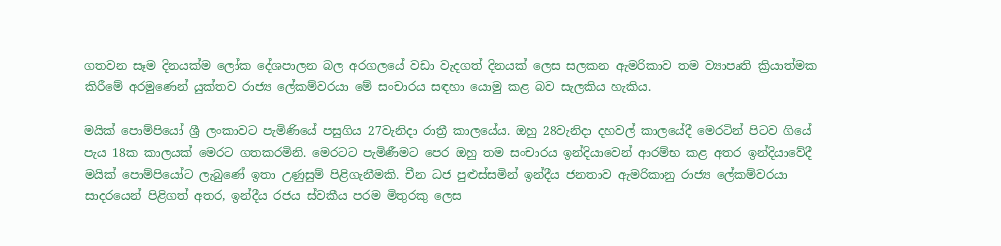ගතවන සෑම දිනයක්ම ලෝක දේශපාලන බල අරගලයේ වඩා වැදගත් දිනයක් ලෙස සලකන ඇමරිකාව තම ව්‍යාපෘති ක්‍රියාත්මක කිරීමේ අරමුණෙන් යුක්තව රාජ්‍ය ලේකම්වරයා මේ සංචාරය සඳහා යොමු කළ බව සැලකිය හැකිය.

මයික් පොම්පියෝ ශ්‍රී ලංකාවට පැමිණියේ පසුගිය 27වැනිදා රාත්‍රී කාලයේය. ඔහු 28වැනිදා දහවල් කාලයේදී මෙරටින් පිටව ගියේ පැය 18ක කාලයක් මෙරට ගතකරමිනි. මෙරටට පැමිණීමට පෙර ඔහු තම සංචාරය ඉන්දියාවෙන් ආරම්භ කළ අතර ඉන්දියාවේදී මයික් පොම්පියෝට ලැබුණේ ඉතා උණුසුම් පිළිගැනීමකි. චීන ධජ පුළුස්සමින් ඉන්දීය ජනතාව ඇමරිකානු රාජ්‍ය ලේකම්වරයා සාදරයෙන් පිළිගත් අතර, ඉන්දීය රජය ස්වකීය පරම මිතුරකු ලෙස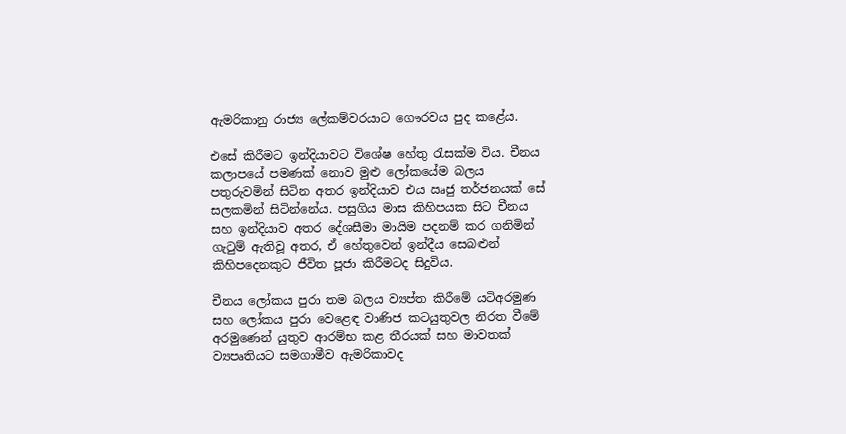ඇමරිකානු රාජ්‍ය ලේකම්වරයාට ගෞරවය පුද කළේය.

එසේ කිරීමට ඉන්දියාවට විශේෂ හේතු රැසක්ම විය. චීනය කලාපයේ පමණක් නොව මුළු ලෝකයේම බලය පතුරුවමින් සිටින අතර ඉන්දියාව එය ඍජු තර්ජනයක් සේ සලකමින් සිටින්නේය. පසුගිය මාස කිහිපයක සිට චීනය සහ ඉන්දියාව අතර දේශසීමා මායිම පදනම් කර ගනිමින් ගැටුම් ඇතිවූ අතර, ඒ හේතුවෙන් ඉන්දීය සෙබළුන් කිහිපදෙනකුට ජීවිත පූජා කිරීමටද සිදුවිය.

චීනය ලෝකය පුරා තම බලය ව්‍යප්ත කිරීමේ යටිඅරමුණ සහ ලෝකය පුරා වෙළෙඳ වාණිජ කටයුතුවල නිරත වීමේ අරමුණෙන් යුතුව ආරම්භ කළ තීරයක් සහ මාවතක් ව්‍යපෘතියට සමගාමීව ඇමරිකාවද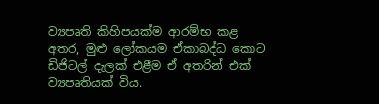ව්‍යපෘති කිහිපයක්ම ආරම්භ කළ අතර, මුළු ලෝකයම ඒකාබද්ධ කොට ඩිජිටල් දැලක් එළීම ඒ අතරින් එක් ව්‍යපෘතියක් විය.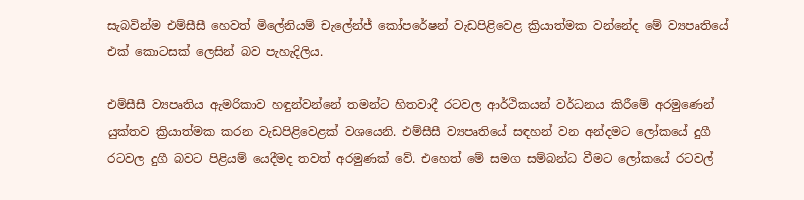සැබවින්ම එම්සීසී හෙවත් මිලේනියම් චැලේන්ජ් කෝපරේෂන් වැඩපිළිවෙළ ක්‍රියාත්මක වන්නේද මේ ව්‍යපෘතියේ එක් කොටසක් ලෙසින් බව පැහැදිලිය.

එම්සීසී ව්‍යපෘතිය ඇමරිකාව හඳුන්වන්නේ තමන්ට හිතවාදී රටවල ආර්ථිකයන් වර්ධනය කිරීමේ අරමුණෙන් යුක්තව ක්‍රියාත්මක කරන වැඩපිළිවෙළක් වශයෙනි. එම්සීසී ව්‍යපෘතියේ සඳහන් වන අන්දමට ලෝකයේ දුගී රටවල දුගී බවට පිළියම් යෙදීමද තවත් අරමුණක් වේ. එහෙත් මේ සමග සම්බන්ධ වීමට ලෝකයේ රටවල්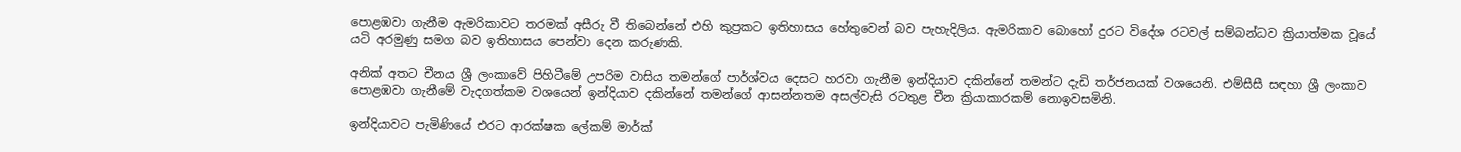පොළඹවා ගැනීම ඇමරිකාවට තරමක් අසීරු වී තිබෙන්නේ එහි කුප්‍රකට ඉතිහාසය හේතුවෙන් බව පැහැදිලිය. ඇමරිකාව බොහෝ දුරට විදේශ රටවල් සම්බන්ධව ක්‍රියාත්මක වූයේ යටි අරමුණු සමග බව ඉතිහාසය පෙන්වා දෙන කරුණකි.

අනික් අතට චීනය ශ්‍රී ලංකාවේ පිහිටීමේ උපරිම වාසිය තමන්ගේ පාර්ශ්වය දෙසට හරවා ගැනීම ඉන්දියාව දකින්නේ තමන්ට දැඩි තර්ජනයක් වශයෙනි. එම්සීසී සඳහා ශ්‍රී ලංකාව පොළඹවා ගැනීමේ වැදගත්කම වශයෙන් ඉන්දියාව දකින්නේ තමන්ගේ ආසන්නතම අසල්වැසි රටතුළ චීන ක්‍රියාකාරකම් නොඉවසමිනි.

ඉන්දියාවට පැමිණියේ එරට ආරක්ෂක ලේකම් මාර්ක්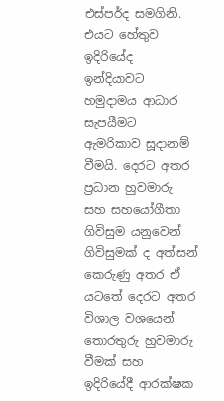එස්පර්ද සමගිනි. එයට හේතුව ඉදිරියේද ඉන්දියාවට හමුදාමය ආධාර සැපයීමට ඇමරිකාව සූදානම් වීමයි. දෙරට අතර ප්‍රධාන හුවමාරු සහ සහයෝගීතා ගිවිසුම යනුවෙන් ගිවිසුමක් ද අත්සන් කෙරුණු අතර ඒ යටතේ දෙරට අතර විශාල වශයෙන් තොරතුරු හුවමාරු වීමක් සහ ඉදිරියේදී ආරක්ෂක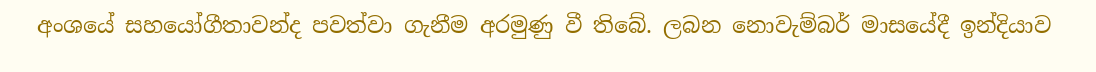අංශයේ සහයෝගීතාවන්ද පවත්වා ගැනීම අරමුණු වී තිබේ. ලබන නොවැම්බර් මාසයේදී ඉන්දියාව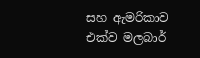සහ ඇමරිකාව එක්ව මලබාර්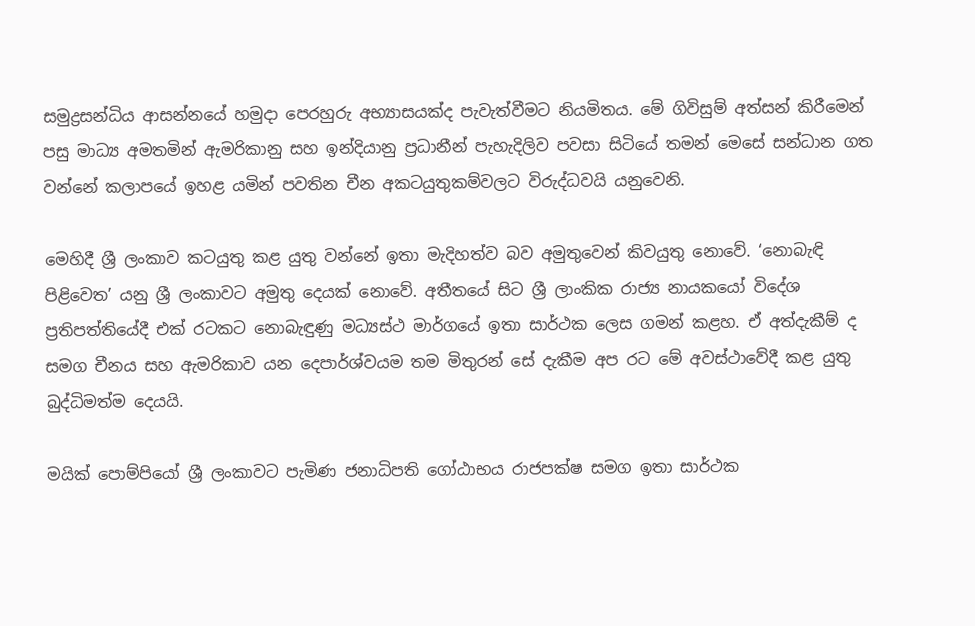සමුද්‍රසන්ධිය ආසන්නයේ හමුදා පෙරහුරු අභ්‍යාසයක්ද පැවැත්වීමට නියමිතය. මේ ගිවිසුම් අත්සන් කිරීමෙන් පසු මාධ්‍ය අමතමින් ඇමරිකානු සහ ඉන්දියානු ප්‍රධානීන් පැහැදිලිව පවසා සිටියේ තමන් මෙසේ සන්ධාන ගත වන්නේ කලාපයේ ඉහළ යමින් පවතින චීන අකටයුතුකම්වලට විරුද්ධවයි යනුවෙනි.

මෙහිදී ශ්‍රී ලංකාව කටයුතු කළ යුතු වන්නේ ඉතා මැදිහත්ව බව අමුතුවෙන් කිවයුතු නොවේ. ‘නොබැඳි පිළිවෙත’ යනු ශ්‍රී ලංකාවට අමුතු දෙයක් නොවේ. අතීතයේ සිට ශ්‍රී ලාංකික රාජ්‍ය නායකයෝ විදේශ ප්‍රතිපත්තියේදී එක් රටකට නොබැඳුණු මධ්‍යස්ථ මාර්ගයේ ඉතා සාර්ථක ලෙස ගමන් කළහ. ඒ අත්දැකීම් ද සමග චීනය සහ ඇමරිකාව යන දෙපාර්ශ්වයම තම මිතුරන් සේ දැකීම අප රට මේ අවස්ථාවේදී කළ යුතු බුද්ධිමත්ම දෙයයි.

මයික් පොම්පියෝ ශ්‍රී ලංකාවට පැමිණ ජනාධිපති ගෝඨාභය රාජපක්ෂ සමග ඉතා සාර්ථක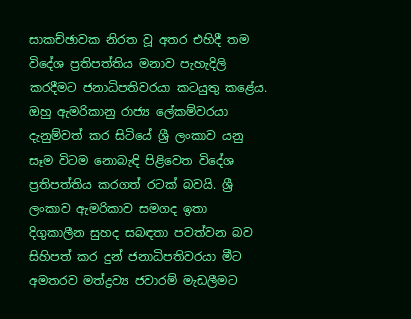සාකච්ඡාවක නිරත වූ අතර එහිදී තම විදේශ ප්‍රතිපත්තිය මනාව පැහැදිලි කරදීමට ජනාධිපතිවරයා කටයුතු කළේය. ඔහු ඇමරිකානු රාජ්‍ය ලේකම්වරයා දැනුම්වත් කර සිටියේ ශ්‍රී ලංකාව යනු සෑම විටම නොබැඳි පිළිවෙත විදේශ ප්‍රතිපත්තිය කරගත් රටක් බවයි. ශ්‍රී ලංකාව ඇමරිකාව සමගද ඉතා දිගුකාලීන සුහද සබඳතා පවත්වන බව සිහිපත් කර දුන් ජනාධිපතිවරයා මීට අමතරව මත්ද්‍රව්‍ය ජවාරම් මැඩලීමට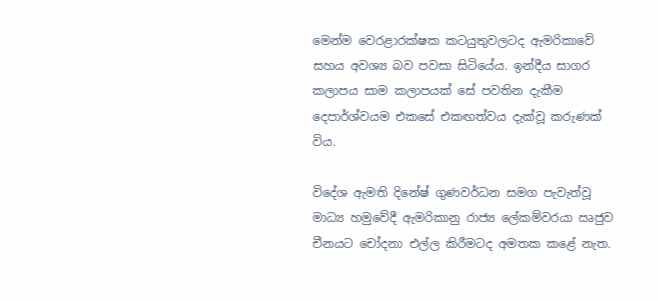මෙන්ම වෙරළාරක්ෂක කටයුතුවලටද ඇමරිකාවේ සහය අවශ්‍ය බව පවසා සිටියේය. ඉන්දීය සාගර කලාපය සාම කලාපයක් සේ පවතින දැකීම දෙපාර්ශ්වයම එකසේ එකඟත්වය දැක්වූ කරුණක් විය.

විදේශ ඇමති දිනේෂ් ගුණවර්ධන සමග පැවැත්වූ මාධ්‍ය හමුවේදී ඇමරිකානු රාජ්‍ය ලේකම්වරයා ඍජුව චීනයට චෝදනා එල්ල කිරීමටද අමතක කළේ නැත.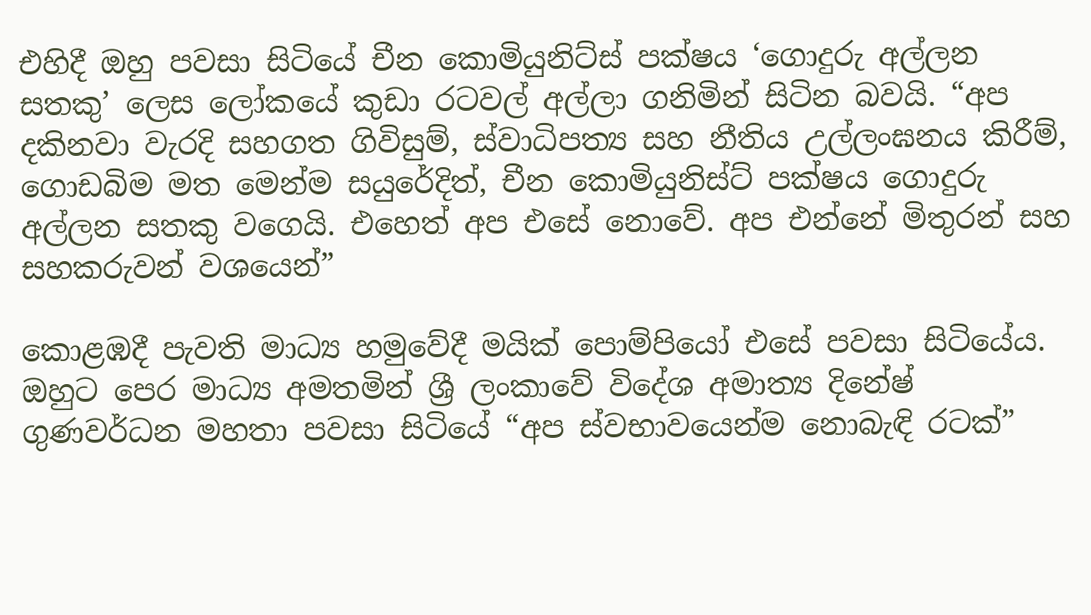එහිදී ඔහු පවසා සිටියේ චීන කොමියුනිට්ස් පක්ෂය ‘ගොදුරු අල්ලන සතකු’ ලෙස ලෝකයේ කුඩා රටවල් අල්ලා ගනිමින් සිටින බවයි. “අප දකිනවා වැරදි සහගත ගිවිසුම්, ස්වාධිපත්‍ය සහ නීතිය උල්ලංඝනය කිරීම්, ගොඩබිම මත මෙන්ම සයුරේදිත්, චීන කොමියුනිස්ට් පක්ෂය ගොදුරු අල්ලන සතකු වගෙයි. එහෙත් අප එසේ නොවේ. අප එන්නේ මිතුරන් සහ සහකරුවන් වශයෙන්”

කොළඹදී පැවති මාධ්‍ය හමුවේදී මයික් පොම්පියෝ එසේ පවසා සිටියේය. ඔහුට පෙර මාධ්‍ය අමතමින් ශ්‍රී ලංකාවේ විදේශ අමාත්‍ය දිනේෂ් ගුණවර්ධන මහතා පවසා සිටියේ “අප ස්වභාවයෙන්ම නොබැඳි රටක්”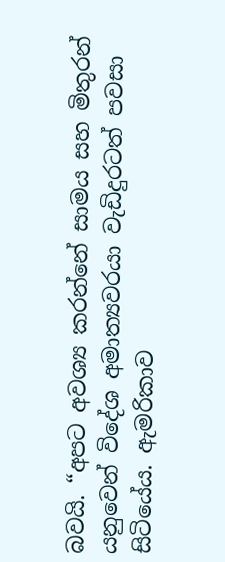බවයි. “අපට අවශ්‍ය කරන්නේ සාමය සහ මිතුරන් යනුවෙන් විදේශ අමාත්‍යවරයා වැඩිදුරටත් පවසා සිටියේය. ඇමරිකාව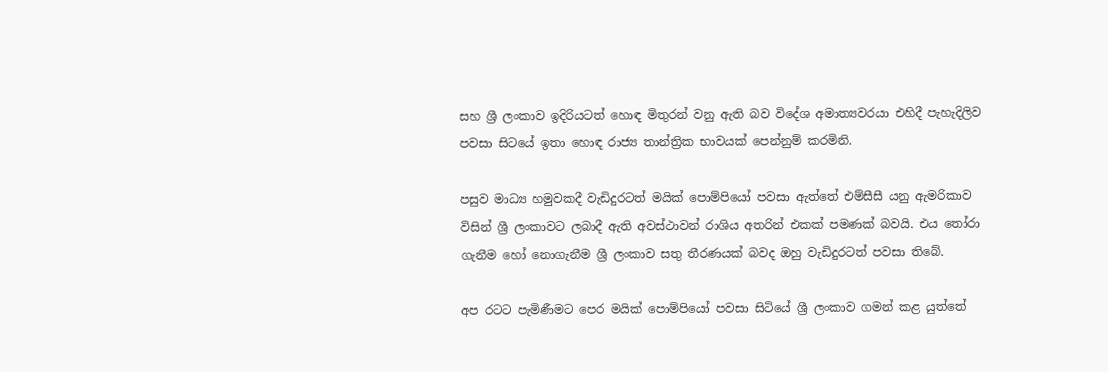සහ ශ්‍රී ලංකාව ඉදිරියටත් හොඳ මිතුරන් වනු ඇති බව විදේශ අමාත්‍යවරයා එහිදී පැහැදිලිව පවසා සිටයේ ඉතා හොඳ රාජ්‍ය තාන්ත්‍රික භාවයක් පෙන්නුම් කරමිනි.

පසුව මාධ්‍ය හමුවකදී වැඩිදුරටත් මයික් පොම්පියෝ පවසා ඇත්තේ එම්සීසී යනු ඇමරිකාව විසින් ශ්‍රී ලංකාවට ලබාදී ඇති අවස්ථාවන් රාශිය අතරින් එකක් පමණක් බවයි. එය තෝරා ගැනීම හෝ නොගැනීම ශ්‍රී ලංකාව සතු තීරණයක් බවද ඔහු වැඩිදුරටත් පවසා තිබේ.

අප රටට පැමිණීමට පෙර මයික් පොම්පියෝ පවසා සිටියේ ශ්‍රී ලංකාව ගමන් කළ යුත්තේ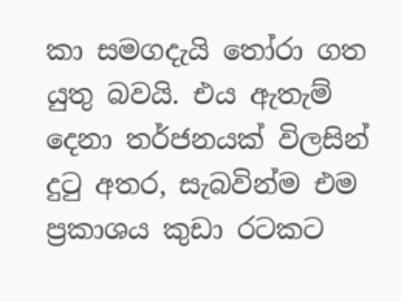කා සමගදැයි තෝරා ගත යුතු බවයි. එය ඇතැම් දෙනා තර්ජනයක් විලසින් දුටු අතර, සැබවින්ම එම ප්‍රකාශය කුඩා රටකට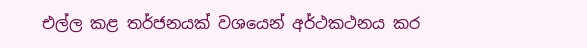එල්ල කළ තර්ජනයක් වශයෙන් අර්ථකථනය කර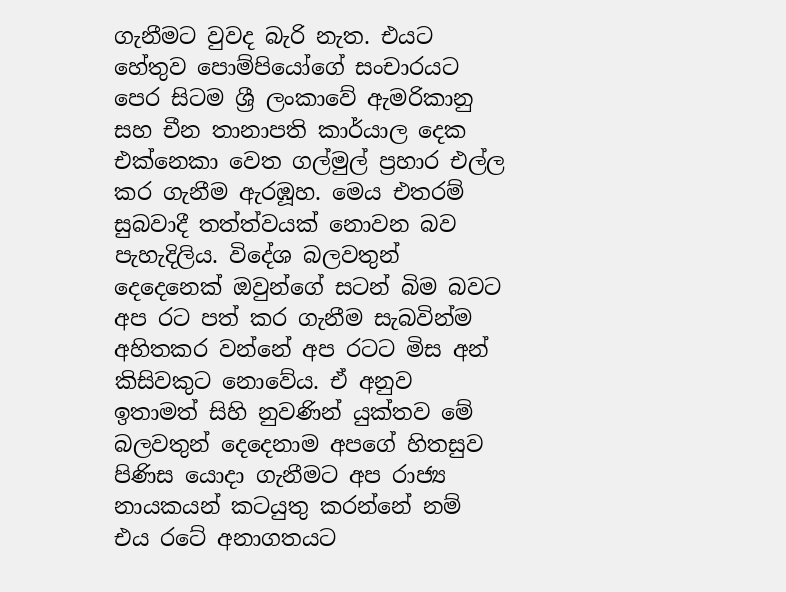ගැනීමට වුවද බැරි නැත. එයට හේතුව පොම්පියෝගේ සංචාරයට පෙර සිටම ශ්‍රී ලංකාවේ ඇමරිකානු සහ චීන තානාපති කාර්යාල දෙක එක්නෙකා වෙත ගල්මුල් ප්‍රහාර එල්ල කර ගැනීම ඇරඹූහ. මෙය එතරම් සුබවාදී තත්ත්වයක් නොවන බව පැහැදිලිය. විදේශ බලවතුන් දෙදෙනෙක් ඔවුන්ගේ සටන් බිම බවට අප රට පත් කර ගැනීම සැබවින්ම අහිතකර වන්නේ අප රටට මිස අන් කිසිවකුට නොවේය. ඒ අනුව ඉතාමත් සිහි නුවණින් යුක්තව මේ බලවතුන් දෙදෙනාම අපගේ හිතසුව පිණිස යොදා ගැනීමට අප රාජ්‍ය නායකයන් කටයුතු කරන්නේ නම් එය රටේ අනාගතයට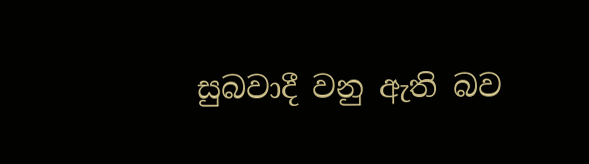සුබවාදී වනු ඇති බව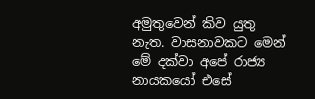අමුතුවෙන් කිව යුතු නැත. වාසනාවකට මෙන් මේ දක්වා අපේ රාජ්‍ය නායකයෝ එසේ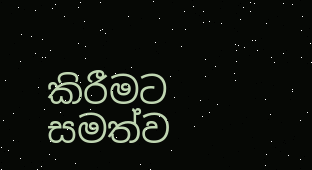කිරීමට සමත්ව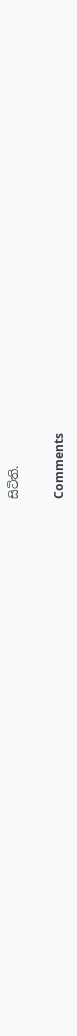සිටිති.

Comments